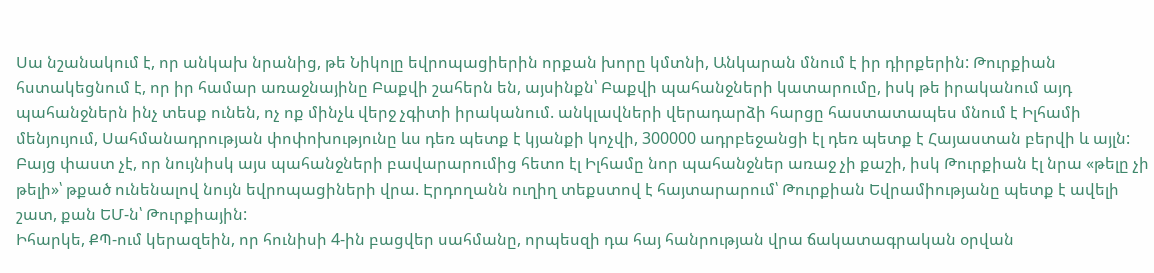Սա նշանակում է, որ անկախ նրանից, թե Նիկոլը եվրոպացիերին որքան խորը կմտնի, Անկարան մնում է իր դիրքերին: Թուրքիան հստակեցնում է, որ իր համար առաջնայինը Բաքվի շահերն են, այսինքն՝ Բաքվի պահանջների կատարումը, իսկ թե իրականում այդ պահանջներն ինչ տեսք ունեն, ոչ ոք մինչև վերջ չգիտի իրականում. անկլավների վերադարձի հարցը հաստատապես մնում է Իլհամի մենյույում, Սահմանադրության փոփոխությունը ևս դեռ պետք է կյանքի կոչվի, 300000 ադրբեջանցի էլ դեռ պետք է Հայաստան բերվի և այլն: Բայց փաստ չէ, որ նույնիսկ այս պահանջների բավարարումից հետո էլ Իլհամը նոր պահանջներ առաջ չի քաշի, իսկ Թուրքիան էլ նրա «թելը չի թելի»՝ թքած ունենալով նույն եվրոպացիների վրա. Էրդողանն ուղիղ տեքստով է հայտարարում՝ Թուրքիան Եվրամիությանը պետք է ավելի շատ, քան ԵՄ-ն՝ Թուրքիային:
Իհարկե, ՔՊ-ում կերազեին, որ հունիսի 4-ին բացվեր սահմանը, որպեսզի դա հայ հանրության վրա ճակատագրական օրվան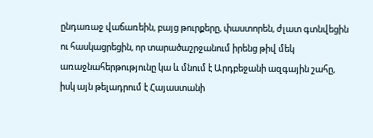ընդառաջ վաճառեին, բայց թուրքերը, փաստորեն, ժլատ գտնվեցին ու հասկացրեցին, որ տարածաշրջանում իրենց թիվ մեկ առաջնահերթությունը կա և մնում է Արդբեջանի ազգային շահը, իսկ այն թելադրում է Հայաստանի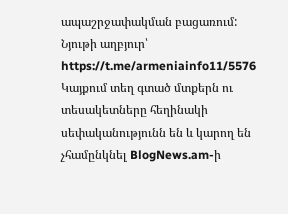ապաշրջափակման բացառում:
Նյութի աղբյուր՝ https://t.me/armeniainfo11/5576
Կայքում տեղ գտած մտքերն ու տեսակետները հեղինակի սեփականությունն են և կարող են չհամընկնել BlogNews.am-ի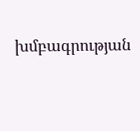խմբագրության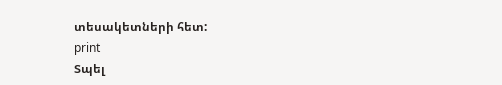տեսակետների հետ:
print
Տպել